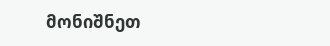მონიშნეთ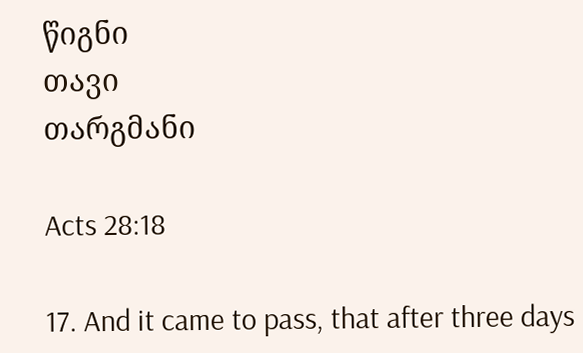წიგნი
თავი
თარგმანი

Acts 28:18

17. And it came to pass, that after three days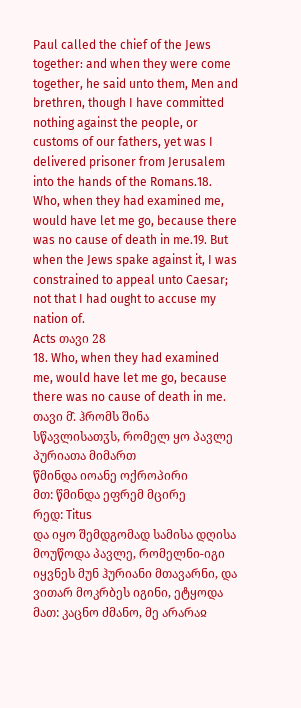Paul called the chief of the Jews together: and when they were come together, he said unto them, Men and brethren, though I have committed nothing against the people, or customs of our fathers, yet was I delivered prisoner from Jerusalem into the hands of the Romans.18. Who, when they had examined me, would have let me go, because there was no cause of death in me.19. But when the Jews spake against it, I was constrained to appeal unto Caesar; not that I had ought to accuse my nation of.
Acts თავი 28
18. Who, when they had examined me, would have let me go, because there was no cause of death in me.
თავი მ̂. ჰრომს შინა სწავლისათჳს, რომელ ყო პავლე პურიათა მიმართ
წმინდა იოანე ოქროპირი
მთ: წმინდა ეფრემ მცირე
რედ: Titus
და იყო შემდგომად სამისა დღისა მოუწოდა პავლე, რომელნი-იგი იყვნეს მუნ ჰურიანი მთავარნი, და ვითარ მოკრბეს იგინი, ეტყოდა მათ: კაცნო ძმანო, მე არარაჲ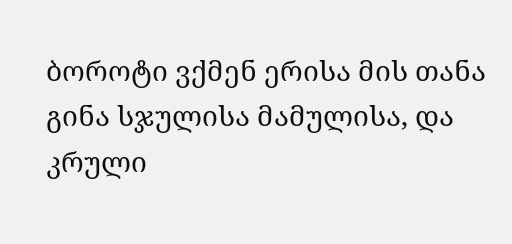ბოროტი ვქმენ ერისა მის თანა გინა სჯულისა მამულისა, და კრული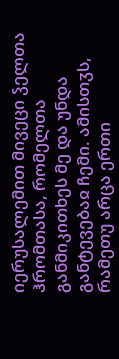იერუსალემით მივეცი ჴელთა ჰრომთასა, რომელთა განმიკითხეს მე და უნდა განტევებაჲ ჩემი. ამისთჳს, რამეთუ არცა ერთი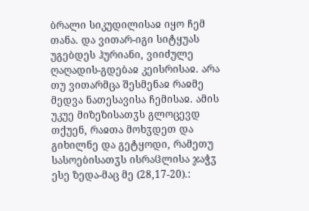ბრალი სიკუდილისაჲ იყო ჩემ თანა. და ვითარ-იგი სიტყუას უგებდეს ჰურიანი, ვიიძულე ღაღადის-გდებაჲ კეისრისაჲ. არა თუ ვითარმცა შესმენაჲ რაჲმე მედვა ნათესავისა ჩემისაჲ. ამის უკუე მიზეზისათჳს გლოცევდ თქუენ, რაჲთა მოხჳდეთ და გიხილნე და გეტყოდი, რამეთუ სასოებისათჳს ისრაჱლისა ჯაჭჳ ესე ზედა-მაც მე (28,17-20).: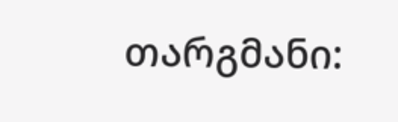თარგმანი: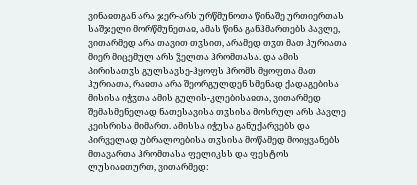ვინაჲთგან არა ჯერ-არს ურწმუნოთა წინაშე ურთიერთას საშჯელი მორწმუნეთაჲ, ამას წინა განჰმართებს პავლე, ვითარმედ არა თავით თჳსით, არამედ თჳთ მათ ჰურიათა მიერ მიცემულ არს ჴელთა ჰრომთასა. და ამის პირისათჳს გულსავსე-ჰყოფს ჰრომს მყოფთა მათ ჰურიათა, რაჲთა არა შეორგულდენ სმენად ქადაგებისა მისისა იჭჳთა ამის გულის-კლებისაჲთა, ვითარმედ შემასმენელად ნათესავისა თჳსისა მოსრულ არს პავლე კეისრისა მიმართ. ამისსა იჭუსა განუქარვებს და პირველად უბრალოებისა თჳსისა მოწამედ მოიყვანებს მთავართა ჰრომთასა ფელიკსს და ფესტოს ლუსიაჲთურთ, ვითარმედ: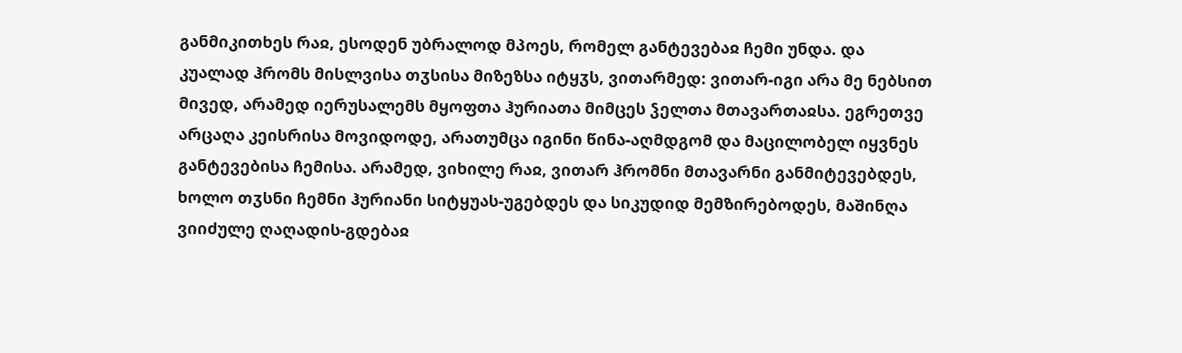განმიკითხეს რაჲ, ესოდენ უბრალოდ მპოეს, რომელ განტევებაჲ ჩემი უნდა. და კუალად ჰრომს მისლვისა თჳსისა მიზეზსა იტყჳს, ვითარმედ: ვითარ-იგი არა მე ნებსით მივედ, არამედ იერუსალემს მყოფთა ჰურიათა მიმცეს ჴელთა მთავართაჲსა. ეგრეთვე არცაღა კეისრისა მოვიდოდე, არათუმცა იგინი წინა-აღმდგომ და მაცილობელ იყვნეს განტევებისა ჩემისა. არამედ, ვიხილე რაჲ, ვითარ ჰრომნი მთავარნი განმიტევებდეს, ხოლო თჳსნი ჩემნი ჰურიანი სიტყუას-უგებდეს და სიკუდიდ მემზირებოდეს, მაშინღა ვიიძულე ღაღადის-გდებაჲ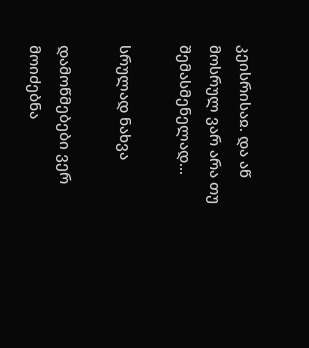კეისრისაჲ. და აწ მოსრულ ვარ არა თუ შემასმენელად...

სრულად ნახვა

დამოწმებები ვერ მოიძებნა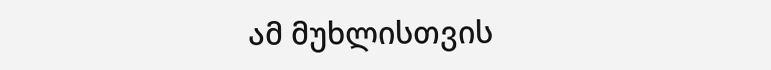ამ მუხლისთვის